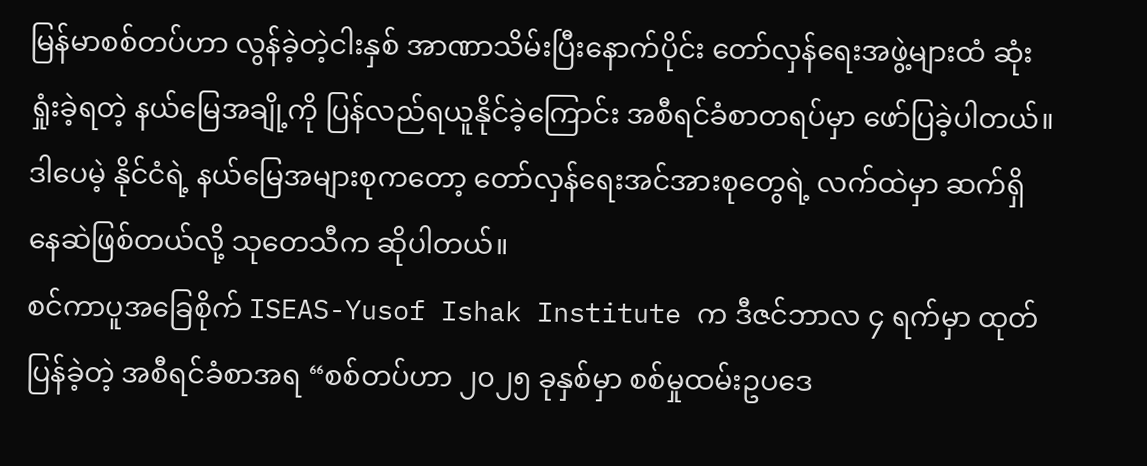မြန်မာစစ်တပ်ဟာ လွန်ခဲ့တဲ့ငါးနှစ် အာဏာသိမ်းပြီးနောက်ပိုင်း တော်လှန်ရေးအဖွဲ့များထံ ဆုံးရှုံးခဲ့ရတဲ့ နယ်မြေအချို့ကို ပြန်လည်ရယူနိုင်ခဲ့ကြောင်း အစီရင်ခံစာတရပ်မှာ ဖော်ပြခဲ့ပါတယ်။ ဒါပေမဲ့ နိုင်ငံရဲ့ နယ်မြေအများစုကတော့ တော်လှန်ရေးအင်အားစုတွေရဲ့ လက်ထဲမှာ ဆက်ရှိနေဆဲဖြစ်တယ်လို့ သုတေသီက ဆိုပါတယ်။
စင်ကာပူအခြေစိုက် ISEAS-Yusof Ishak Institute က ဒီဇင်ဘာလ ၄ ရက်မှာ ထုတ်ပြန်ခဲ့တဲ့ အစီရင်ခံစာအရ “စစ်တပ်ဟာ ၂၀၂၅ ခုနှစ်မှာ စစ်မှုထမ်းဥပဒေ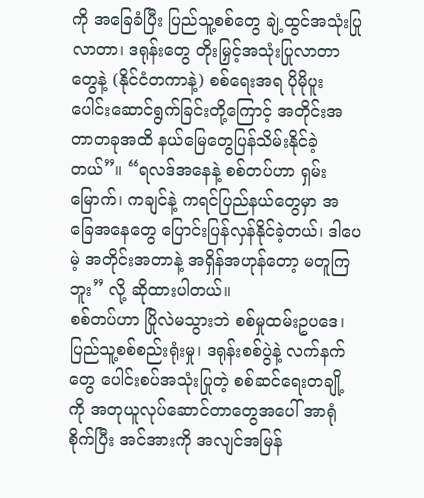ကို အခြေခံပြီး ပြည်သူ့စစ်တွေ ချဲ့ထွင်အသုံးပြုလာတာ၊ ဒရုန်းတွေ တိုးမြှင့်အသုံးပြုလာတာတွေနဲ့ (နိုင်ငံတကာနဲ့) စစ်ရေးအရ ပိုမိုပူးပေါင်းဆောင်ရွက်ခြင်းတို့ကြောင့် အတိုင်းအတာတခုအထိ နယ်မြေတွေပြန်သိမ်းနိုင်ခဲ့တယ်”။ “ရလဒ်အနေနဲ့ စစ်တပ်ဟာ ရှမ်းမြောက်၊ ကချင်နဲ့ ကရင်ပြည်နယ်တွေမှာ အခြေအနေတွေ ပြောင်းပြန်လှန်နိုင်ခဲ့တယ်၊ ဒါပေမဲ့ အတိုင်းအတာနဲ့ အရှိန်အဟုန်တော့ မတူကြဘူး” လို့ ဆိုထားပါတယ်။
စစ်တပ်ဟာ ပြိုလဲမသွားဘဲ စစ်မှုထမ်းဥပဒေ၊ ပြည်သူ့စစ်စည်းရုံးမှု၊ ဒရုန်းစစ်ပွဲနဲ့ လက်နက်တွေ ပေါင်းစပ်အသုံးပြုတဲ့ စစ်ဆင်ရေးတချို့ကို အတုယူလုပ်ဆောင်တာတွေအပေါ် အာရုံစိုက်ပြီး အင်အားကို အလျင်အမြန်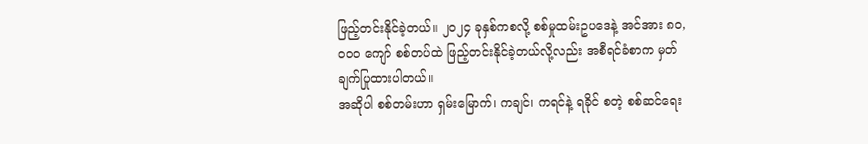ဖြည့်တင်းနိုင်ခဲ့တယ်။ ၂၀၂၄ ခုနှစ်ကစလို့ စစ်မှုထမ်းဥပဒေနဲ့ အင်အား ၈၀,၀၀၀ ကျော် စစ်တပ်ထဲ ဖြည့်တင်းနိုင်ခဲ့တယ်လို့လည်း အစီရင်ခံစာက မှတ်ချက်ပြုထားပါတယ်။
အဆိုပါ စစ်တမ်းဟာ ရှမ်းမြောက်၊ ကချင်၊ ကရင်နဲ့ ရခိုင် စတဲ့ စစ်ဆင်ရေး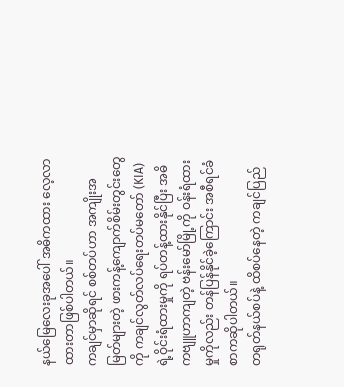နယ်မြေလေးခုအပေါ် အဓိကထား လေ့လာထားတာဖြစ်ပါတယ်။
ကချင်မှာဆိုရင် စစ်တပ်ဟာ အကျိုးအမြတ်များတဲ့ ဖားကန့်ကျောက်စိမ်းတွင်းတွေကို ကချင်လွတ်လပ်ရေးတပ်မတော် (KIA) ရဲ့ဝိုင်းရံထားမှုကို ရပ်တန့်ထားနိုင်ပြီး အဓိကဗျူဟာကျတဲ့ ဗန်းမော်မြို့ကို ဝန်းရံထားမှုကိုလည်း တန်ပြန်နိုင်ခဲ့ကြောင်း အစီရင်ခံစာကဆိုပါတယ်။
တရုတ်နယ်စပ်နဲ့ ထိစပ်နေတဲ့ ကချင်ပြည်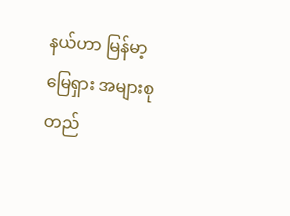နယ်ဟာ မြန်မာ့မြေရှား အများစုတည်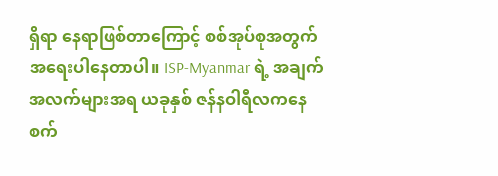ရှိရာ နေရာဖြစ်တာကြောင့် စစ်အုပ်စုအတွက် အရေးပါနေတာပါ။ ISP-Myanmar ရဲ့ အချက်အလက်များအရ ယခုနှစ် ဇန်နဝါရီလကနေ စက်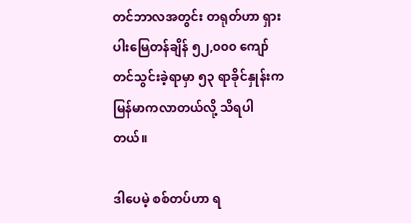တင်ဘာလအတွင်း တရုတ်ဟာ ရှားပါးမြေတန်ချိန် ၅၂,၀၀၀ ကျော် တင်သွင်းခဲ့ရာမှာ ၅၃ ရာခိုင်နှုန်းက မြန်မာကလာတယ်လို့ သိရပါတယ်။

ဒါပေမဲ့ စစ်တပ်ဟာ ရ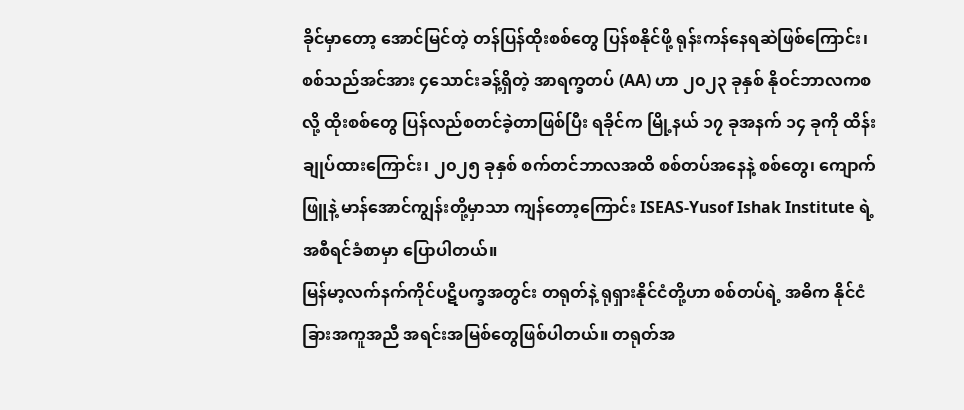ခိုင်မှာတော့ အောင်မြင်တဲ့ တန်ပြန်ထိုးစစ်တွေ ပြန်စနိုင်ဖို့ ရုန်းကန်နေရဆဲဖြစ်ကြောင်း၊ စစ်သည်အင်အား ၄သောင်းခန့်ရှိတဲ့ အာရက္ခတပ် (AA) ဟာ ၂၀၂၃ ခုနှစ် နိုဝင်ဘာလကစလို့ ထိုးစစ်တွေ ပြန်လည်စတင်ခဲ့တာဖြစ်ပြီး ရခိုင်က မြို့နယ် ၁၇ ခုအနက် ၁၄ ခုကို ထိန်းချုပ်ထားကြောင်း၊ ၂၀၂၅ ခုနှစ် စက်တင်ဘာလအထိ စစ်တပ်အနေနဲ့ စစ်တွေ၊ ကျောက်ဖြူနဲ့ မာန်အောင်ကျွန်းတို့မှာသာ ကျန်တော့ကြောင်း ISEAS-Yusof Ishak Institute ရဲ့ အစီရင်ခံစာမှာ ပြောပါတယ်။
မြန်မာ့လက်နက်ကိုင်ပဋိပက္ခအတွင်း တရုတ်နဲ့ ရုရှားနိုင်ငံတို့ဟာ စစ်တပ်ရဲ့ အဓိက နိုင်ငံခြားအကူအညီ အရင်းအမြစ်တွေဖြစ်ပါတယ်။ တရုတ်အ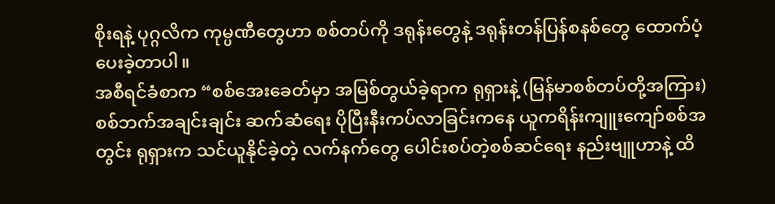စိုးရနဲ့ ပုဂ္ဂလိက ကုမ္ပဏီတွေဟာ စစ်တပ်ကို ဒရုန်းတွေနဲ့ ဒရုန်းတန်ပြန်စနစ်တွေ ထောက်ပံ့ပေးခဲ့တာပါ။
အစီရင်ခံစာက “စစ်အေးခေတ်မှာ အမြစ်တွယ်ခဲ့ရာက ရုရှားနဲ့ (မြန်မာစစ်တပ်တို့အကြား) စစ်ဘက်အချင်းချင်း ဆက်ဆံရေး ပိုပြီးနီးကပ်လာခြင်းကနေ ယူကရိန်းကျူးကျော်စစ်အတွင်း ရုရှားက သင်ယူနိုင်ခဲ့တဲ့ လက်နက်တွေ ပေါင်းစပ်တဲ့စစ်ဆင်ရေး နည်းဗျူဟာနဲ့ ထိ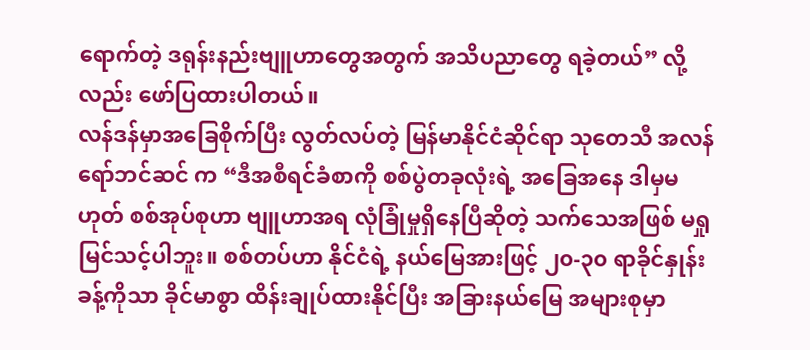ရောက်တဲ့ ဒရုန်းနည်းဗျူဟာတွေအတွက် အသိပညာတွေ ရခဲ့တယ်” လို့လည်း ဖော်ပြထားပါတယ်။
လန်ဒန်မှာအခြေစိုက်ပြီး လွတ်လပ်တဲ့ မြန်မာနိုင်ငံဆိုင်ရာ သုတေသီ အလန် ရော်ဘင်ဆင် က “ဒီအစီရင်ခံစာကို စစ်ပွဲတခုလုံးရဲ့ အခြေအနေ ဒါမှမဟုတ် စစ်အုပ်စုဟာ ဗျူဟာအရ လုံခြုံမှုရှိနေပြီဆိုတဲ့ သက်သေအဖြစ် မရှုမြင်သင့်ပါဘူး။ စစ်တပ်ဟာ နိုင်ငံရဲ့ နယ်မြေအားဖြင့် ၂၀-၃၀ ရာခိုင်နှုန်းခန့်ကိုသာ ခိုင်မာစွာ ထိန်းချုပ်ထားနိုင်ပြီး အခြားနယ်မြေ အများစုမှာ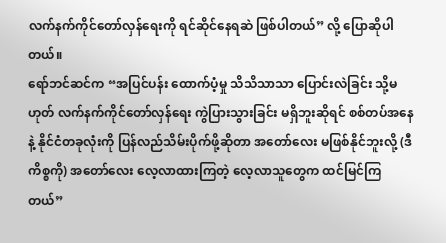လက်နက်ကိုင်တော်လှန်ရေးကို ရင်ဆိုင်နေရဆဲ ဖြစ်ပါတယ်” လို့ ပြောဆိုပါတယ်။
ရော်ဘင်ဆင်က “အပြင်ပန်း ထောက်ပံ့မှု သိသိသာသာ ပြောင်းလဲခြင်း သို့မဟုတ် လက်နက်ကိုင်တော်လှန်ရေး ကွဲပြားသွားခြင်း မရှိဘူးဆိုရင် စစ်တပ်အနေနဲ့ နိုင်ငံတခုလုံးကို ပြန်လည်သိမ်းပိုက်ဖို့ဆိုတာ အတော်လေး မဖြစ်နိုင်ဘူးလို့ (ဒီကိစ္စကို) အတော်လေး လေ့လာထားကြတဲ့ လေ့လာသူတွေက ထင်မြင်ကြတယ်”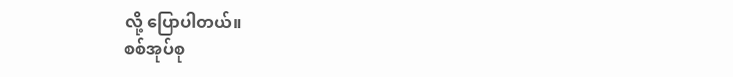လို့ ပြောပါတယ်။
စစ်အုပ်စု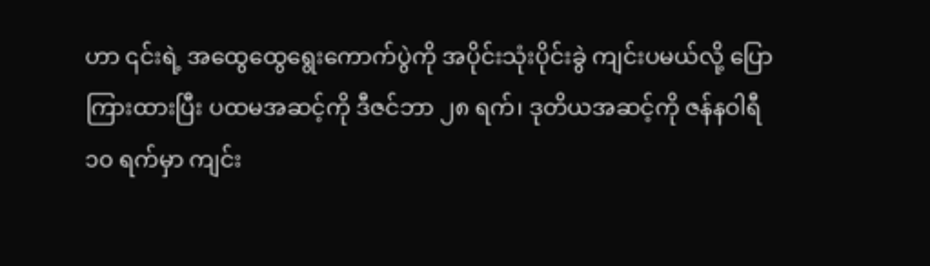ဟာ ၎င်းရဲ့ အထွေထွေရွေးကောက်ပွဲကို အပိုင်းသုံးပိုင်းခွဲ ကျင်းပမယ်လို့ ပြောကြားထားပြီး ပထမအဆင့်ကို ဒီဇင်ဘာ ၂၈ ရက်၊ ဒုတိယအဆင့်ကို ဇန်နဝါရီ ၁၀ ရက်မှာ ကျင်း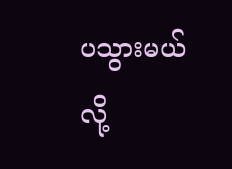ပသွားမယ်လို့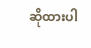ဆိုထားပါ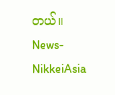တယ်။
News- NikkeiAsia